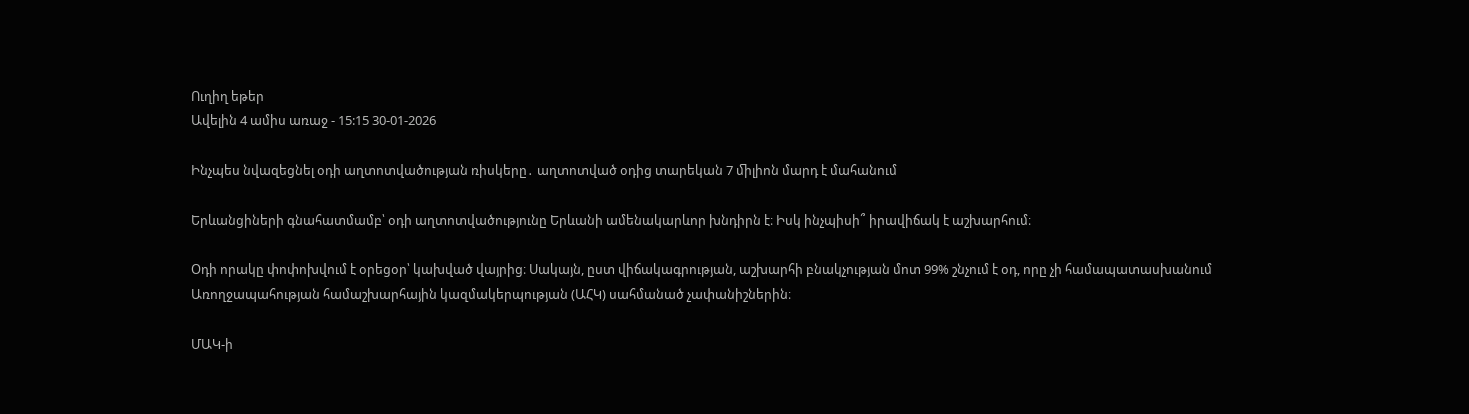Ուղիղ եթեր
Ավելին 4 ամիս առաջ - 15:15 30-01-2026

Ինչպես նվազեցնել օդի աղտոտվածության ռիսկերը․ աղտոտված օդից տարեկան 7 ﬕլիոն մարդ է մահանում

Երևանցիների գնահատմամբ՝ օդի աղտոտվածությունը Երևանի ամենակարևոր խնդիրն է։ Իսկ ինչպիսի՞ իրավիճակ է աշխարհում։

Օդի որակը փոփոխվում է օրեցօր՝ կախված վայրից։ Սակայն, ըստ վիճակագրության, աշխարհի բնակչության մոտ 99% շնչում է օդ, որը չի համապատասխանում Առողջապահության համաշխարհային կազմակերպության (ԱՀԿ) սահմանած չափանիշներին։

ՄԱԿ-ի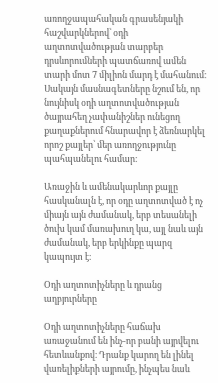առողջապահական գրասենյակի հաշվարկներով՝ օդի աղտոտվածության տարբեր դրսևորուﬓերի պատճառով աﬔն տարի մոտ 7 ﬕլիոն մարդ է մահանում։ Սակայն մասնագետները նշում են, որ նույնիսկ օդի աղտոտվածության ծայրահեղ չափանիշներ ունեցող քաղաքներում հնարավոր է ձեռնարկել որոշ քայլեր՝ ﬔր առողջությունը պահպանելու համար։

Առաջին և աﬔնակարևոր քայլը հասկանալն է, որ օդը աղտոտված է ոչ ﬕայն այն ժամանակ, երբ տեսանելի ծուխ կամ մառախուղ կա, այլ նաև այն ժամանակ, երբ երկինքը պարզ կապույտ է։

Օդի աղտոտիչները և դրանց աղբյուրները

Օդի աղտոտիչները հաճախ առաջանում են ինչ-որ բանի այրվելու հետևանքով։ Դրանք կարող են լինել վառելիքների այրումը, ինչպես նաև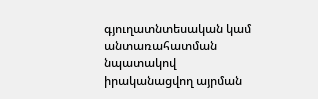գյուղատնտեսական կամ անտառահատման նպատակով իրականացվող այրման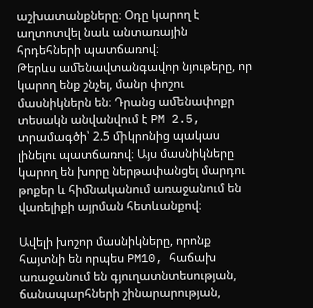աշխատանքները։ Օդը կարող է աղտոտվել նաև անտառային հրդեհների պատճառով։
Թերևս աﬔնավտանգավոր նյութերը, որ կարող ենք շնչել, մանր փոշու մասնիկներն են։ Դրանց աﬔնափոքր տեսակն անվանվում է PM 2.5, տրամագծի՝ 2.5 ﬕկրոնից պակաս լինելու պատճառով։ Այս մասնիկները կարող են խորը ներթափանցել մարդու թոքեր և հիﬓականում առաջանում են վառելիքի այրման հետևանքով։

Ավելի խոշոր մասնիկները, որոնք հայտնի են որպես PM10, հաճախ առաջանում են գյուղատնտեսության, ճանապարհների շինարարության,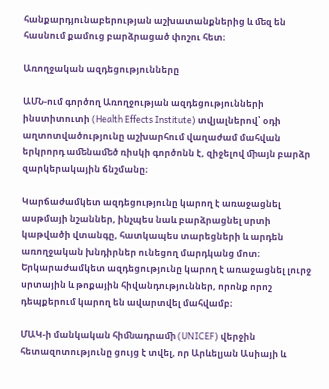հանքարդյունաբերության աշխատանքներից և ﬔզ են հասնում քամուց բարձրացած փոշու հետ։

Առողջական ազդեցությունները

ԱՄՆ-ում գործող Առողջության ազդեցությունների ինստիտուտի (Health Effects Institute) տվյալներով՝ օդի աղտոտվածությունը աշխարհում վաղաժամ մահվան երկրորդ աﬔնաﬔծ ռիսկի գործոնն է, զիջելով ﬕայն բարձր զարկերակային ճնշմանը։

Կարճաժամկետ ազդեցությունը կարող է առաջացնել ասթմայի նշաններ, ինչպես նաև բարձրացնել սրտի կաթվածի վտանգը, հատկապես տարեցների և արդեն առողջական խնդիրներ ունեցող մարդկանց մոտ։ Երկարաժամկետ ազդեցությունը կարող է առաջացնել լուրջ սրտային և թոքային հիվանդություններ, որոնք որոշ դեպքերում կարող են ավարտվել մահվամբ։

ՄԱԿ-ի մանկական հիﬓադրաﬕ (UNICEF) վերջին հետազոտությունը ցույց է տվել, որ Արևելյան Ասիայի և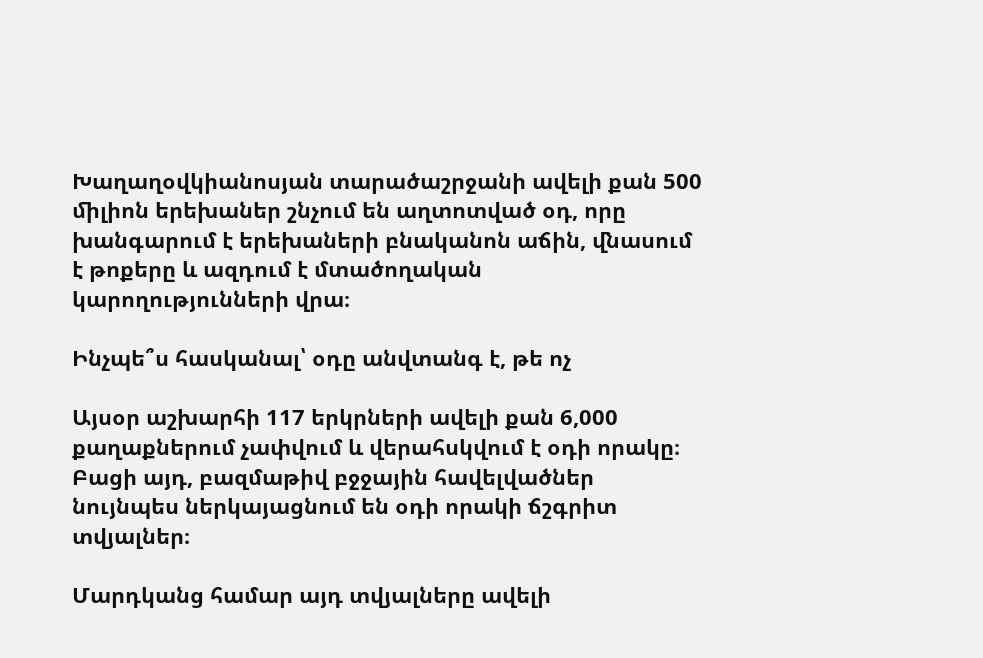Խաղաղօվկիանոսյան տարածաշրջանի ավելի քան 500 ﬕլիոն երեխաներ շնչում են աղտոտված օդ, որը խանգարում է երեխաների բնականոն աճին, ﬖասում է թոքերը և ազդում է մտածողական կարողությունների վրա։

Ինչպե՞ս հասկանալ՝ օդը անվտանգ է, թե ոչ

Այսօր աշխարհի 117 երկրների ավելի քան 6,000 քաղաքներում չափվում և վերահսկվում է օդի որակը։ Բացի այդ, բազմաթիվ բջջային հավելվածներ նույնպես ներկայացնում են օդի որակի ճշգրիտ տվյալներ։

Մարդկանց համար այդ տվյալները ավելի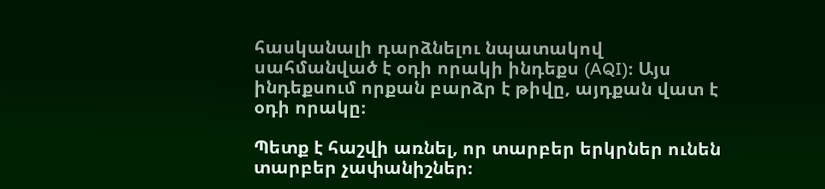հասկանալի դարձնելու նպատակով սահմանված է օդի որակի ինդեքս (AQI)։ Այս ինդեքսում որքան բարձր է թիվը, այդքան վատ է օդի որակը։

Պետք է հաշվի առնել, որ տարբեր երկրներ ունեն տարբեր չափանիշներ։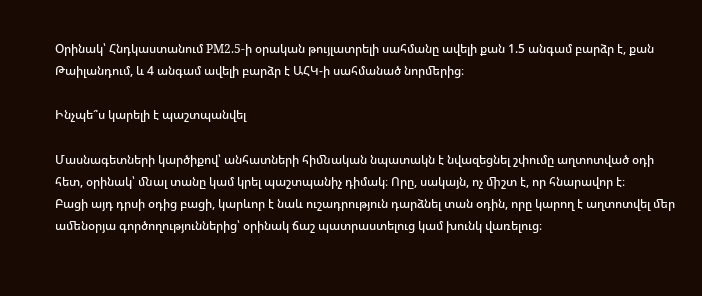Օրինակ՝ Հնդկաստանում PM2.5-ի օրական թույլատրելի սահմանը ավելի քան 1.5 անգամ բարձր է, քան Թաիլանդում, և 4 անգամ ավելի բարձր է ԱՀԿ-ի սահմանած նորﬔրից։

Ինչպե՞ս կարելի է պաշտպանվել

Մասնագետների կարծիքով՝ անհատների հիﬓական նպատակն է նվազեցնել շփումը աղտոտված օդի հետ, օրինակ՝ ﬓալ տանը կամ կրել պաշտպանիչ դիմակ։ Որը, սակայն, ոչ ﬕշտ է, որ հնարավոր է։
Բացի այդ դրսի օդից բացի, կարևոր է նաև ուշադրություն դարձնել տան օդին, որը կարող է աղտոտվել ﬔր աﬔնօրյա գործողություններից՝ օրինակ ճաշ պատրաստելուց կամ խունկ վառելուց։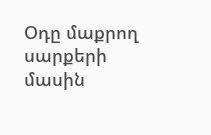Օդը մաքրող սարքերի մասին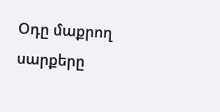Օդը մաքրող սարքերը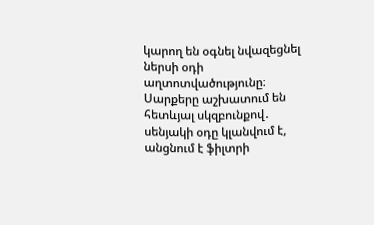կարող են օգնել նվազեցնել ներսի օդի աղտոտվածությունը։ Սարքերը աշխատում են հետևյալ սկզբունքով․ սենյակի օդը կլանվում է, անցնում է ֆիլտրի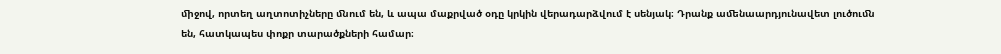ﬕջով, որտեղ աղտոտիչները ﬓում են, և ապա մաքրված օդը կրկին վերադարձվում է սենյակ։ Դրանք աﬔնաարդյունավետ լուծուﬓ են, հատկապես փոքր տարածքների համար։